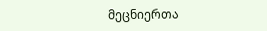მეცნიერთა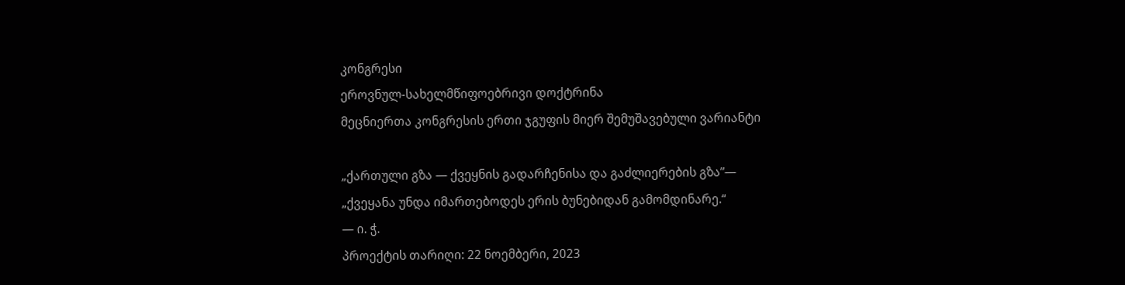კონგრესი
ეროვნულ-სახელმწიფოებრივი დოქტრინა
მეცნიერთა კონგრესის ერთი ჯგუფის მიერ შემუშავებული ვარიანტი

„ქართული გზა — ქვეყნის გადარჩენისა და გაძლიერების გზა”—
„ქვეყანა უნდა იმართებოდეს ერის ბუნებიდან გამომდინარე.“
— ი. ჭ.
პროექტის თარიღი: 22 ნოემბერი, 2023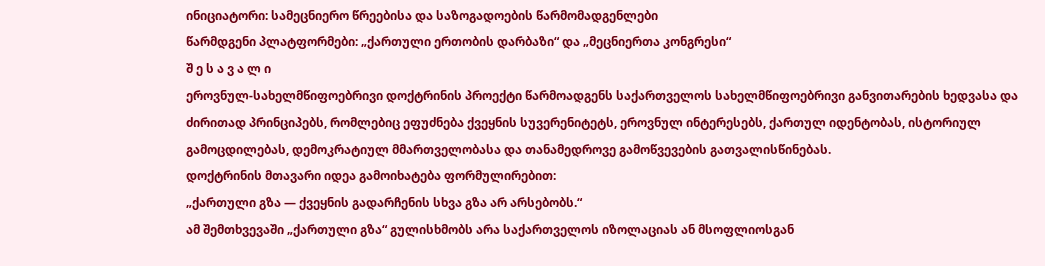ინიციატორი: სამეცნიერო წრეებისა და საზოგადოების წარმომადგენლები
წარმდგენი პლატფორმები: „ქართული ერთობის დარბაზი“ და „მეცნიერთა კონგრესი“
შ ე ს ა ვ ა ლ ი
ეროვნულ-სახელმწიფოებრივი დოქტრინის პროექტი წარმოადგენს საქართველოს სახელმწიფოებრივი განვითარების ხედვასა და ძირითად პრინციპებს, რომლებიც ეფუძნება ქვეყნის სუვერენიტეტს, ეროვნულ ინტერესებს, ქართულ იდენტობას, ისტორიულ გამოცდილებას, დემოკრატიულ მმართველობასა და თანამედროვე გამოწვევების გათვალისწინებას.
დოქტრინის მთავარი იდეა გამოიხატება ფორმულირებით:
„ქართული გზა — ქვეყნის გადარჩენის სხვა გზა არ არსებობს.“
ამ შემთხვევაში „ქართული გზა“ გულისხმობს არა საქართველოს იზოლაციას ან მსოფლიოსგან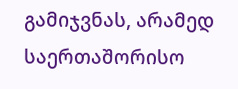გამიჯვნას, არამედ საერთაშორისო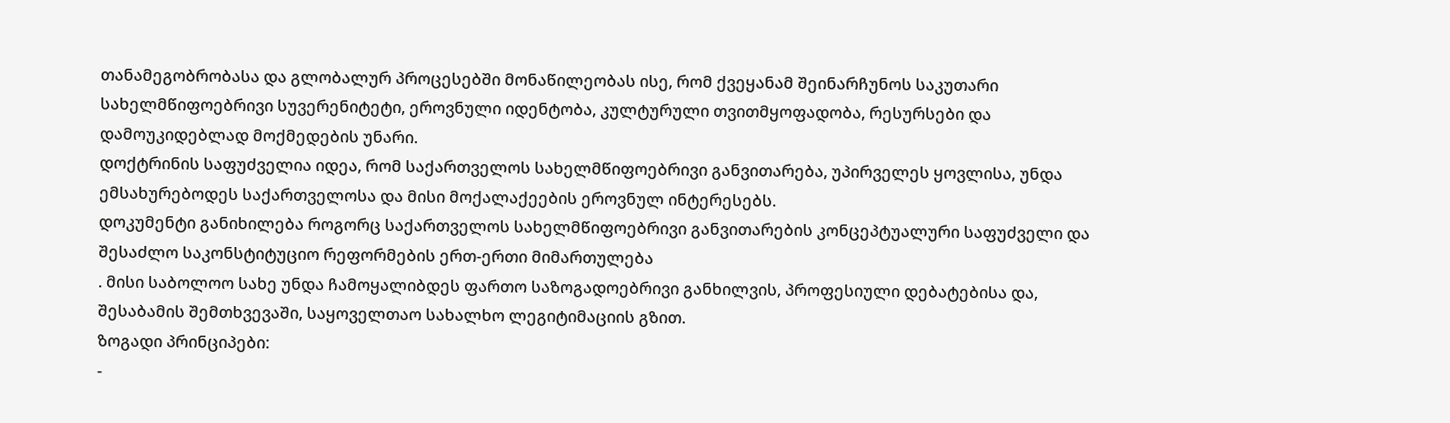თანამეგობრობასა და გლობალურ პროცესებში მონაწილეობას ისე, რომ ქვეყანამ შეინარჩუნოს საკუთარი სახელმწიფოებრივი სუვერენიტეტი, ეროვნული იდენტობა, კულტურული თვითმყოფადობა, რესურსები და დამოუკიდებლად მოქმედების უნარი.
დოქტრინის საფუძველია იდეა, რომ საქართველოს სახელმწიფოებრივი განვითარება, უპირველეს ყოვლისა, უნდა ემსახურებოდეს საქართველოსა და მისი მოქალაქეების ეროვნულ ინტერესებს.
დოკუმენტი განიხილება როგორც საქართველოს სახელმწიფოებრივი განვითარების კონცეპტუალური საფუძველი და შესაძლო საკონსტიტუციო რეფორმების ერთ-ერთი მიმართულება
. მისი საბოლოო სახე უნდა ჩამოყალიბდეს ფართო საზოგადოებრივი განხილვის, პროფესიული დებატებისა და, შესაბამის შემთხვევაში, საყოველთაო სახალხო ლეგიტიმაციის გზით.
ზოგადი პრინციპები:
-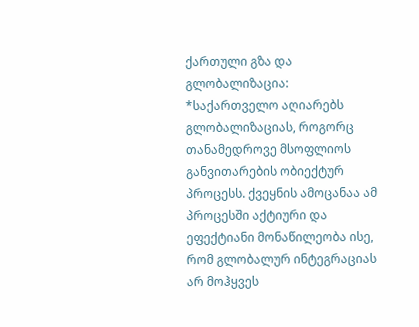ქართული გზა და გლობალიზაცია:
*საქართველო აღიარებს გლობალიზაციას, როგორც თანამედროვე მსოფლიოს განვითარების ობიექტურ პროცესს. ქვეყნის ამოცანაა ამ პროცესში აქტიური და ეფექტიანი მონაწილეობა ისე, რომ გლობალურ ინტეგრაციას არ მოჰყვეს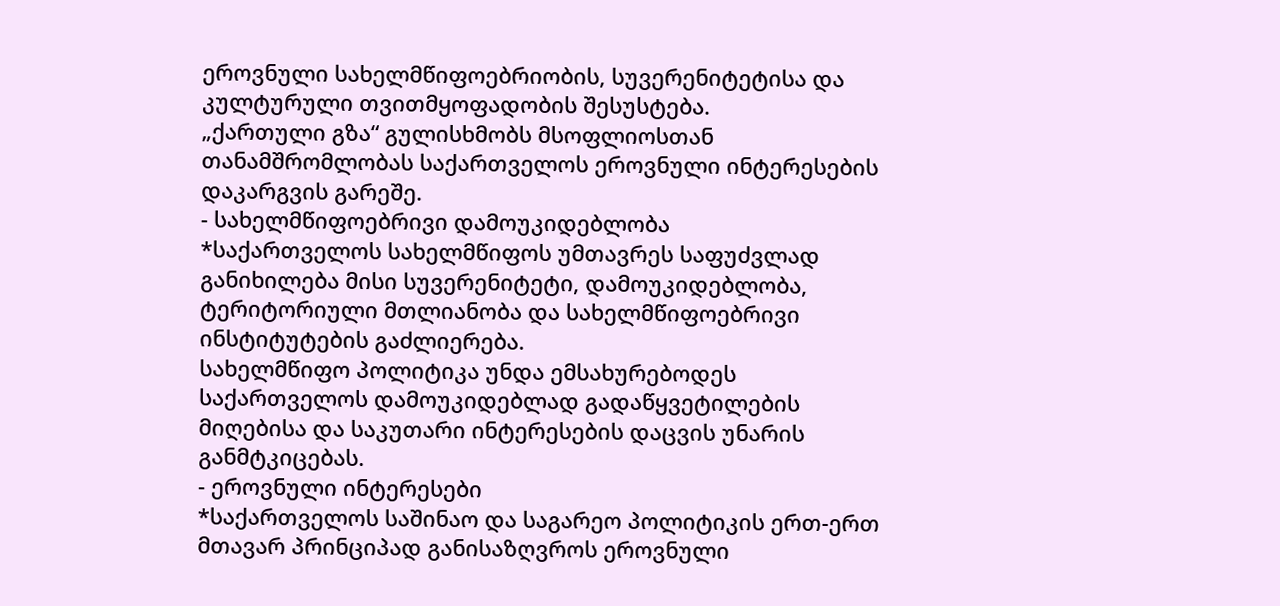ეროვნული სახელმწიფოებრიობის, სუვერენიტეტისა და კულტურული თვითმყოფადობის შესუსტება.
„ქართული გზა“ გულისხმობს მსოფლიოსთან თანამშრომლობას საქართველოს ეროვნული ინტერესების დაკარგვის გარეშე.
- სახელმწიფოებრივი დამოუკიდებლობა
*საქართველოს სახელმწიფოს უმთავრეს საფუძვლად განიხილება მისი სუვერენიტეტი, დამოუკიდებლობა, ტერიტორიული მთლიანობა და სახელმწიფოებრივი ინსტიტუტების გაძლიერება.
სახელმწიფო პოლიტიკა უნდა ემსახურებოდეს საქართველოს დამოუკიდებლად გადაწყვეტილების მიღებისა და საკუთარი ინტერესების დაცვის უნარის განმტკიცებას.
- ეროვნული ინტერესები
*საქართველოს საშინაო და საგარეო პოლიტიკის ერთ-ერთ მთავარ პრინციპად განისაზღვროს ეროვნული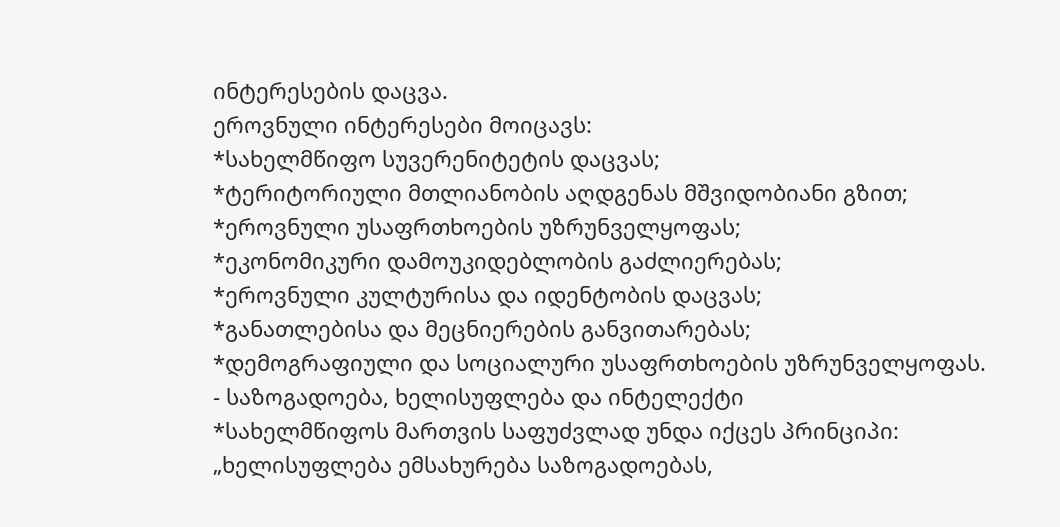ინტერესების დაცვა.
ეროვნული ინტერესები მოიცავს:
*სახელმწიფო სუვერენიტეტის დაცვას;
*ტერიტორიული მთლიანობის აღდგენას მშვიდობიანი გზით;
*ეროვნული უსაფრთხოების უზრუნველყოფას;
*ეკონომიკური დამოუკიდებლობის გაძლიერებას;
*ეროვნული კულტურისა და იდენტობის დაცვას;
*განათლებისა და მეცნიერების განვითარებას;
*დემოგრაფიული და სოციალური უსაფრთხოების უზრუნველყოფას.
- საზოგადოება, ხელისუფლება და ინტელექტი
*სახელმწიფოს მართვის საფუძვლად უნდა იქცეს პრინციპი:
„ხელისუფლება ემსახურება საზოგადოებას,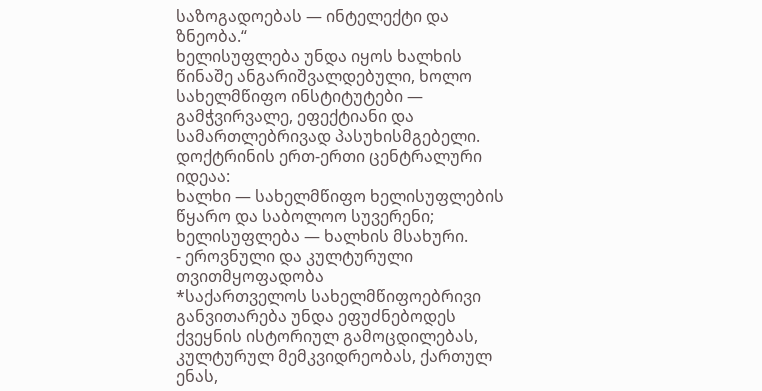საზოგადოებას — ინტელექტი და ზნეობა.“
ხელისუფლება უნდა იყოს ხალხის წინაშე ანგარიშვალდებული, ხოლო სახელმწიფო ინსტიტუტები — გამჭვირვალე, ეფექტიანი და სამართლებრივად პასუხისმგებელი.
დოქტრინის ერთ-ერთი ცენტრალური იდეაა:
ხალხი — სახელმწიფო ხელისუფლების წყარო და საბოლოო სუვერენი; ხელისუფლება — ხალხის მსახური.
- ეროვნული და კულტურული თვითმყოფადობა
*საქართველოს სახელმწიფოებრივი განვითარება უნდა ეფუძნებოდეს ქვეყნის ისტორიულ გამოცდილებას, კულტურულ მემკვიდრეობას, ქართულ ენას,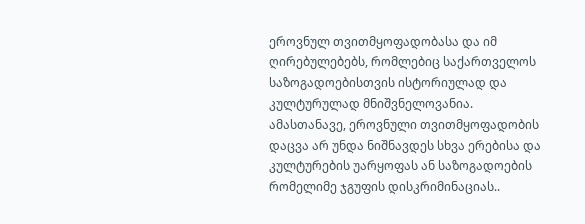ეროვნულ თვითმყოფადობასა და იმ ღირებულებებს, რომლებიც საქართველოს საზოგადოებისთვის ისტორიულად და კულტურულად მნიშვნელოვანია.
ამასთანავე, ეროვნული თვითმყოფადობის დაცვა არ უნდა ნიშნავდეს სხვა ერებისა და კულტურების უარყოფას ან საზოგადოების რომელიმე ჯგუფის დისკრიმინაციას..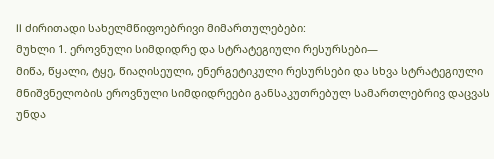II ძირითადი სახელმწიფოებრივი მიმართულებები:
მუხლი 1. ეროვნული სიმდიდრე და სტრატეგიული რესურსები—
მიწა, წყალი, ტყე, წიაღისეული, ენერგეტიკული რესურსები და სხვა სტრატეგიული მნიშვნელობის ეროვნული სიმდიდრეები განსაკუთრებულ სამართლებრივ დაცვას უნდა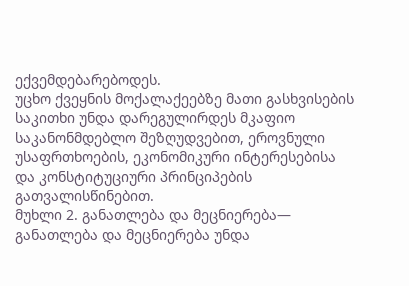ექვემდებარებოდეს.
უცხო ქვეყნის მოქალაქეებზე მათი გასხვისების საკითხი უნდა დარეგულირდეს მკაფიო საკანონმდებლო შეზღუდვებით, ეროვნული უსაფრთხოების, ეკონომიკური ინტერესებისა და კონსტიტუციური პრინციპების გათვალისწინებით.
მუხლი 2. განათლება და მეცნიერება—
განათლება და მეცნიერება უნდა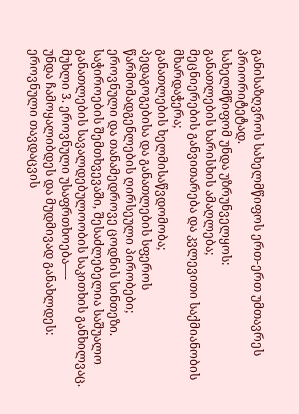განისაზღვროს სახელმწიფოს ერთ-ერთ უმთავრეს პრიორიტეტად.
სახელმწიფომ უნდა უზრუნველყოს:
განათლების ხარისხის ამაღლება;
მეცნიერების განვითარება და კვლევითი საქმიანობის მხარდაჭერა;
განათლების ხელმისაწვდომობა;
პედაგოგებისა და განათლების სფეროს წარმომადგენლების ღირსეული პირობები;
ეროვნული და თანამედროვე ცოდნის სინთეზი.
საჭიროების შემთხვევაში, შესაძლებელია საშუალო განათლების სავალდებულოობის საკითხის განხილვაც.
მუხლი 3. ეროვნული უსაფრთხოება—-
უნდა ჩამოყალიბდეს და მუდმივად განახლდეს:
ეროვნული თავდაცვის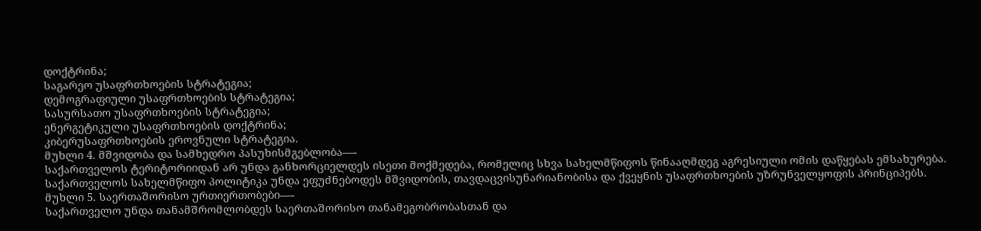დოქტრინა;
საგარეო უსაფრთხოების სტრატეგია;
დემოგრაფიული უსაფრთხოების სტრატეგია;
სასურსათო უსაფრთხოების სტრატეგია;
ენერგეტიკული უსაფრთხოების დოქტრინა;
კიბერუსაფრთხოების ეროვნული სტრატეგია.
მუხლი 4. მშვიდობა და სამხედრო პასუხისმგებლობა—-
საქართველოს ტერიტორიიდან არ უნდა განხორციელდეს ისეთი მოქმედება, რომელიც სხვა სახელმწიფოს წინააღმდეგ აგრესიული ომის დაწყებას ემსახურება.
საქართველოს სახელმწიფო პოლიტიკა უნდა ეფუძნებოდეს მშვიდობის, თავდაცვისუნარიანობისა და ქვეყნის უსაფრთხოების უზრუნველყოფის პრინციპებს.
მუხლი 5. საერთაშორისო ურთიერთობები—-
საქართველო უნდა თანამშრომლობდეს საერთაშორისო თანამეგობრობასთან და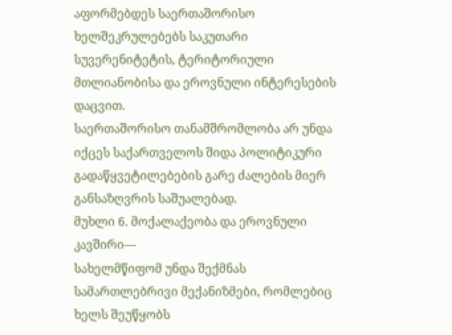აფორმებდეს საერთაშორისო ხელშეკრულებებს საკუთარი სუვერენიტეტის, ტერიტორიული მთლიანობისა და ეროვნული ინტერესების დაცვით.
საერთაშორისო თანამშრომლობა არ უნდა იქცეს საქართველოს შიდა პოლიტიკური გადაწყვეტილებების გარე ძალების მიერ განსაზღვრის საშუალებად.
მუხლი 6. მოქალაქეობა და ეროვნული კავშირი—
სახელმწიფომ უნდა შექმნას სამართლებრივი მექანიზმები, რომლებიც ხელს შეუწყობს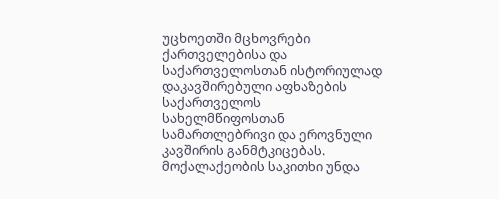უცხოეთში მცხოვრები ქართველებისა და საქართველოსთან ისტორიულად დაკავშირებული აფხაზების საქართველოს სახელმწიფოსთან სამართლებრივი და ეროვნული კავშირის განმტკიცებას.
მოქალაქეობის საკითხი უნდა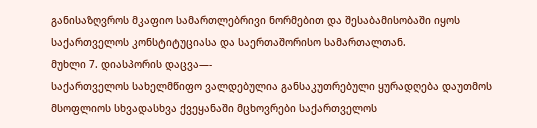განისაზღვროს მკაფიო სამართლებრივი ნორმებით და შესაბამისობაში იყოს საქართველოს კონსტიტუციასა და საერთაშორისო სამართალთან.
მუხლი 7. დიასპორის დაცვა—-
საქართველოს სახელმწიფო ვალდებულია განსაკუთრებული ყურადღება დაუთმოს მსოფლიოს სხვადასხვა ქვეყანაში მცხოვრები საქართველოს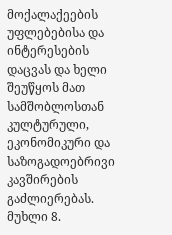მოქალაქეების უფლებებისა და ინტერესების დაცვას და ხელი შეუწყოს მათ სამშობლოსთან კულტურული, ეკონომიკური და საზოგადოებრივი კავშირების გაძლიერებას.
მუხლი 8.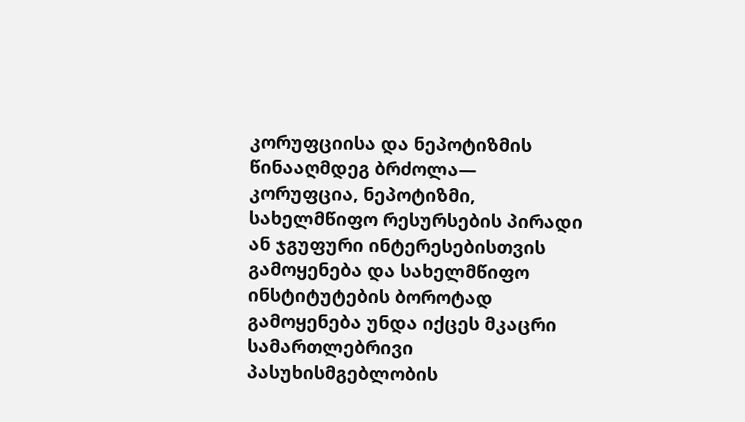კორუფციისა და ნეპოტიზმის წინააღმდეგ ბრძოლა—
კორუფცია, ნეპოტიზმი, სახელმწიფო რესურსების პირადი ან ჯგუფური ინტერესებისთვის გამოყენება და სახელმწიფო ინსტიტუტების ბოროტად გამოყენება უნდა იქცეს მკაცრი სამართლებრივი პასუხისმგებლობის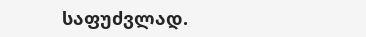საფუძვლად.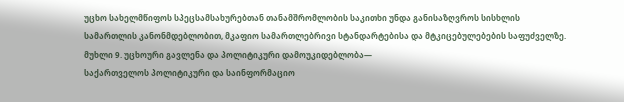უცხო სახელმწიფოს სპეცსამსახურებთან თანამშრომლობის საკითხი უნდა განისაზღვროს სისხლის სამართლის კანონმდებლობით, მკაფიო სამართლებრივი სტანდარტებისა და მტკიცებულებების საფუძველზე.
მუხლი 9. უცხოური გავლენა და პოლიტიკური დამოუკიდებლობა—
საქართველოს პოლიტიკური და საინფორმაციო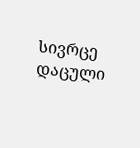სივრცე დაცული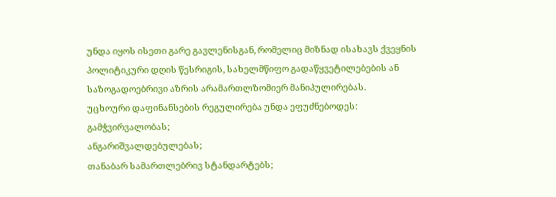უნდა იყოს ისეთი გარე გავლენისგან, რომელიც მიზნად ისახავს ქვეყნის პოლიტიკური დღის წესრიგის, სახელმწიფო გადაწყვეტილებების ან საზოგადოებრივი აზრის არამართლზომიერ მანიპულირებას.
უცხოური დაფინანსების რეგულირება უნდა ეფუძნებოდეს:
გამჭვირვალობას;
ანგარიშვალდებულებას;
თანაბარ სამართლებრივ სტანდარტებს;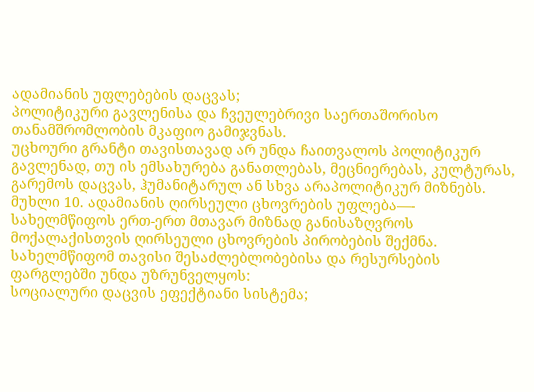ადამიანის უფლებების დაცვას;
პოლიტიკური გავლენისა და ჩვეულებრივი საერთაშორისო თანამშრომლობის მკაფიო გამიჯვნას.
უცხოური გრანტი თავისთავად არ უნდა ჩაითვალოს პოლიტიკურ გავლენად, თუ ის ემსახურება განათლებას, მეცნიერებას, კულტურას, გარემოს დაცვას, ჰუმანიტარულ ან სხვა არაპოლიტიკურ მიზნებს.
მუხლი 10. ადამიანის ღირსეული ცხოვრების უფლება—-
სახელმწიფოს ერთ-ერთ მთავარ მიზნად განისაზღვროს მოქალაქისთვის ღირსეული ცხოვრების პირობების შექმნა.
სახელმწიფომ თავისი შესაძლებლობებისა და რესურსების ფარგლებში უნდა უზრუნველყოს:
სოციალური დაცვის ეფექტიანი სისტემა;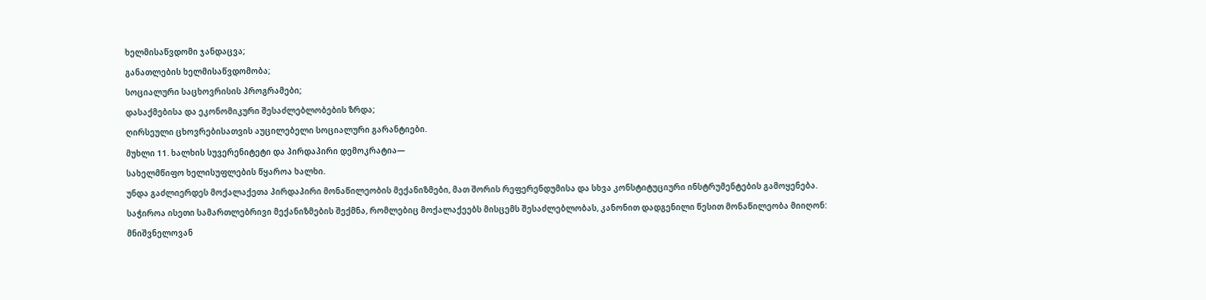ხელმისაწვდომი ჯანდაცვა;
განათლების ხელმისაწვდომობა;
სოციალური საცხოვრისის პროგრამები;
დასაქმებისა და ეკონომიკური შესაძლებლობების ზრდა;
ღირსეული ცხოვრებისათვის აუცილებელი სოციალური გარანტიები.
მუხლი 11. ხალხის სუვერენიტეტი და პირდაპირი დემოკრატია—
სახელმწიფო ხელისუფლების წყაროა ხალხი.
უნდა გაძლიერდეს მოქალაქეთა პირდაპირი მონაწილეობის მექანიზმები, მათ შორის რეფერენდუმისა და სხვა კონსტიტუციური ინსტრუმენტების გამოყენება.
საჭიროა ისეთი სამართლებრივი მექანიზმების შექმნა, რომლებიც მოქალაქეებს მისცემს შესაძლებლობას, კანონით დადგენილი წესით მონაწილეობა მიიღონ:
მნიშვნელოვან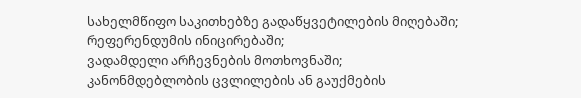სახელმწიფო საკითხებზე გადაწყვეტილების მიღებაში;
რეფერენდუმის ინიცირებაში;
ვადამდელი არჩევნების მოთხოვნაში;
კანონმდებლობის ცვლილების ან გაუქმების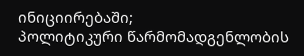ინიციირებაში;
პოლიტიკური წარმომადგენლობის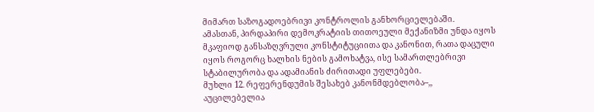მიმართ საზოგადოებრივი კონტროლის განხორციელებაში.
ამასთან, პირდაპირი დემოკრატიის თითოეული მექანიზმი უნდა იყოს მკაფიოდ განსაზღვრული კონსტიტუციითა და კანონით, რათა დაცული იყოს როგორც ხალხის ნების გამოხატვა, ისე სამართლებრივი სტაბილურობა და ადამიანის ძირითადი უფლებები.
მუხლი 12. რეფერენდუმის შესახებ კანონმდებლობა–,,
აუცილებელია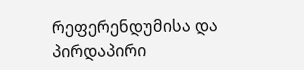რეფერენდუმისა და პირდაპირი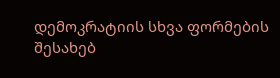დემოკრატიის სხვა ფორმების შესახებ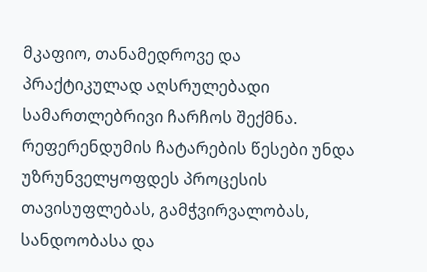მკაფიო, თანამედროვე და პრაქტიკულად აღსრულებადი სამართლებრივი ჩარჩოს შექმნა.
რეფერენდუმის ჩატარების წესები უნდა უზრუნველყოფდეს პროცესის თავისუფლებას, გამჭვირვალობას, სანდოობასა და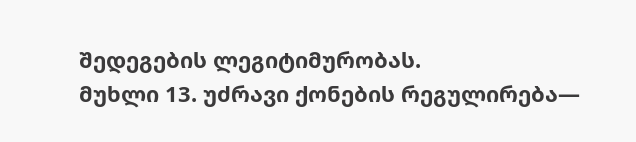შედეგების ლეგიტიმურობას.
მუხლი 13. უძრავი ქონების რეგულირება—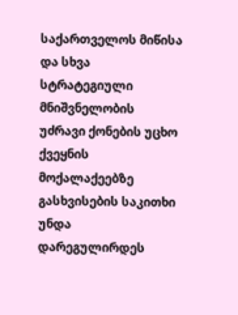საქართველოს მიწისა და სხვა სტრატეგიული მნიშვნელობის უძრავი ქონების უცხო ქვეყნის მოქალაქეებზე გასხვისების საკითხი უნდა დარეგულირდეს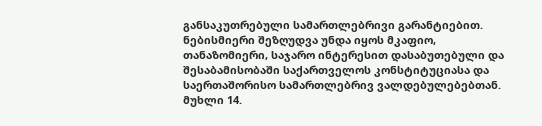განსაკუთრებული სამართლებრივი გარანტიებით.
ნებისმიერი შეზღუდვა უნდა იყოს მკაფიო, თანაზომიერი, საჯარო ინტერესით დასაბუთებული და შესაბამისობაში საქართველოს კონსტიტუციასა და საერთაშორისო სამართლებრივ ვალდებულებებთან.
მუხლი 14.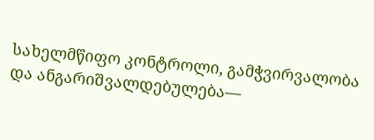სახელმწიფო კონტროლი, გამჭვირვალობა და ანგარიშვალდებულება—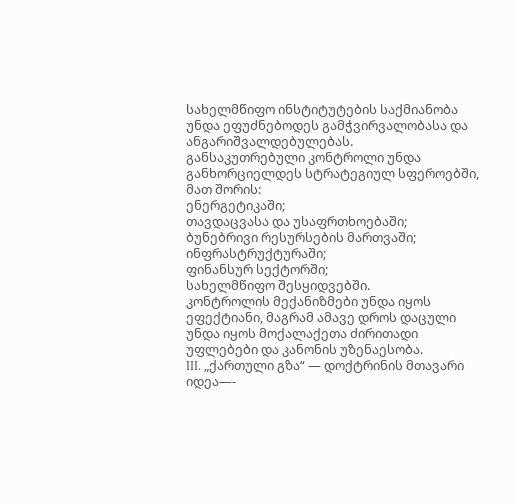სახელმწიფო ინსტიტუტების საქმიანობა უნდა ეფუძნებოდეს გამჭვირვალობასა და ანგარიშვალდებულებას.
განსაკუთრებული კონტროლი უნდა განხორციელდეს სტრატეგიულ სფეროებში, მათ შორის:
ენერგეტიკაში;
თავდაცვასა და უსაფრთხოებაში;
ბუნებრივი რესურსების მართვაში;
ინფრასტრუქტურაში;
ფინანსურ სექტორში;
სახელმწიფო შესყიდვებში.
კონტროლის მექანიზმები უნდა იყოს ეფექტიანი, მაგრამ ამავე დროს დაცული უნდა იყოს მოქალაქეთა ძირითადი უფლებები და კანონის უზენაესობა.
III. „ქართული გზა“ — დოქტრინის მთავარი იდეა—-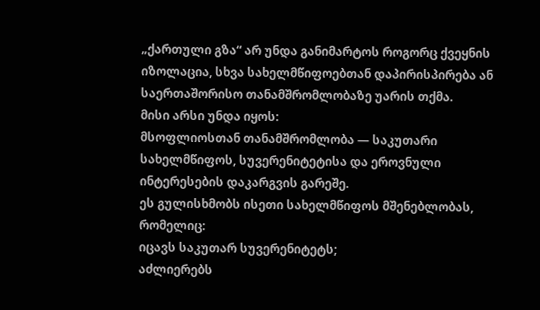„ქართული გზა“ არ უნდა განიმარტოს როგორც ქვეყნის იზოლაცია, სხვა სახელმწიფოებთან დაპირისპირება ან საერთაშორისო თანამშრომლობაზე უარის თქმა.
მისი არსი უნდა იყოს:
მსოფლიოსთან თანამშრომლობა — საკუთარი სახელმწიფოს, სუვერენიტეტისა და ეროვნული ინტერესების დაკარგვის გარეშე.
ეს გულისხმობს ისეთი სახელმწიფოს მშენებლობას, რომელიც:
იცავს საკუთარ სუვერენიტეტს;
აძლიერებს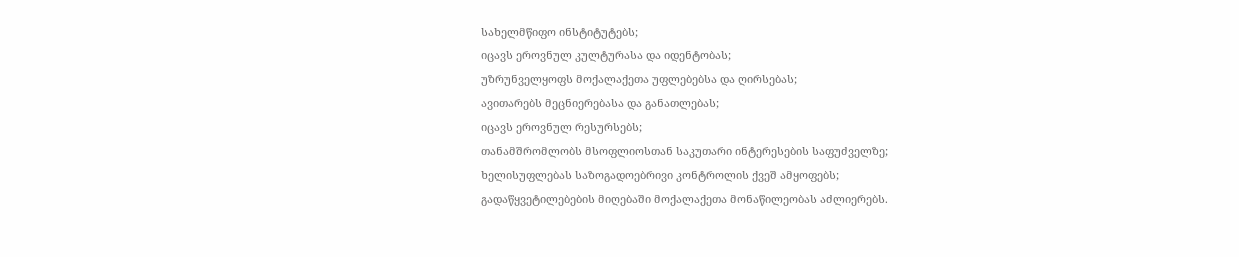სახელმწიფო ინსტიტუტებს;
იცავს ეროვნულ კულტურასა და იდენტობას;
უზრუნველყოფს მოქალაქეთა უფლებებსა და ღირსებას;
ავითარებს მეცნიერებასა და განათლებას;
იცავს ეროვნულ რესურსებს;
თანამშრომლობს მსოფლიოსთან საკუთარი ინტერესების საფუძველზე;
ხელისუფლებას საზოგადოებრივი კონტროლის ქვეშ ამყოფებს;
გადაწყვეტილებების მიღებაში მოქალაქეთა მონაწილეობას აძლიერებს.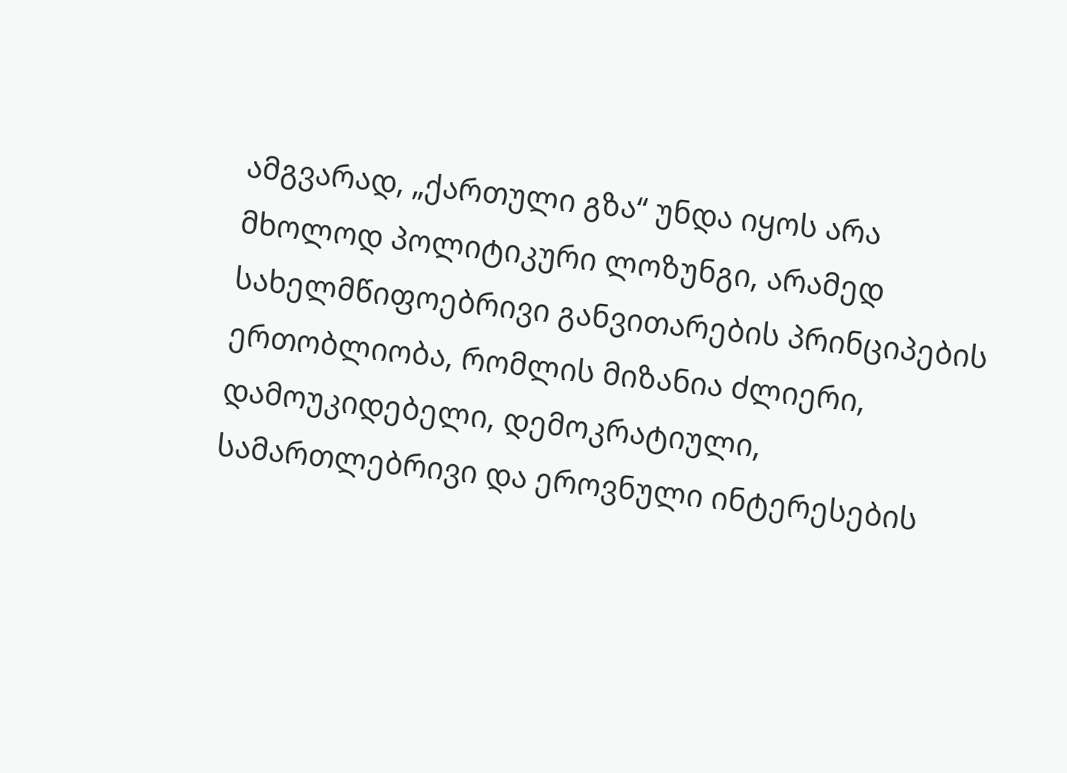ამგვარად, „ქართული გზა“ უნდა იყოს არა მხოლოდ პოლიტიკური ლოზუნგი, არამედ სახელმწიფოებრივი განვითარების პრინციპების ერთობლიობა, რომლის მიზანია ძლიერი, დამოუკიდებელი, დემოკრატიული, სამართლებრივი და ეროვნული ინტერესების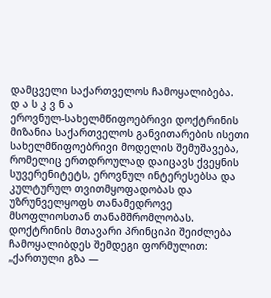დამცველი საქართველოს ჩამოყალიბება.
დ ა ს კ ვ ნ ა
ეროვნულ-სახელმწიფოებრივი დოქტრინის მიზანია საქართველოს განვითარების ისეთი სახელმწიფოებრივი მოდელის შემუშავება, რომელიც ერთდროულად დაიცავს ქვეყნის სუვერენიტეტს, ეროვნულ ინტერესებსა და კულტურულ თვითმყოფადობას და უზრუნველყოფს თანამედროვე მსოფლიოსთან თანამშრომლობას.
დოქტრინის მთავარი პრინციპი შეიძლება ჩამოყალიბდეს შემდეგი ფორმულით:
„ქართული გზა —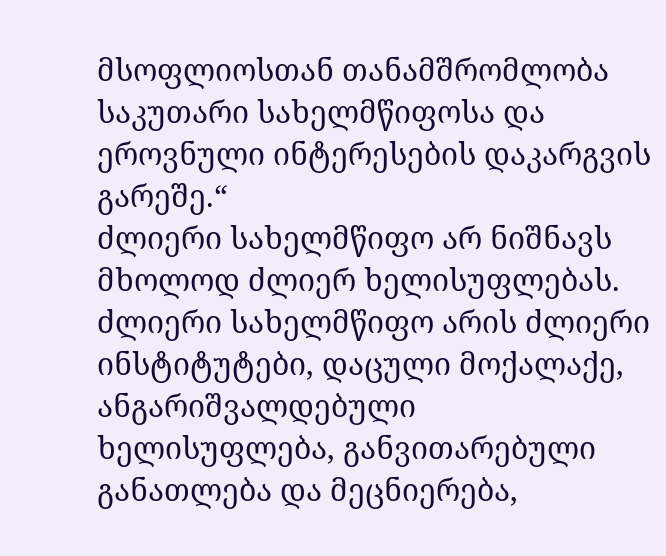მსოფლიოსთან თანამშრომლობა საკუთარი სახელმწიფოსა და ეროვნული ინტერესების დაკარგვის გარეშე.“
ძლიერი სახელმწიფო არ ნიშნავს მხოლოდ ძლიერ ხელისუფლებას. ძლიერი სახელმწიფო არის ძლიერი ინსტიტუტები, დაცული მოქალაქე, ანგარიშვალდებული ხელისუფლება, განვითარებული განათლება და მეცნიერება,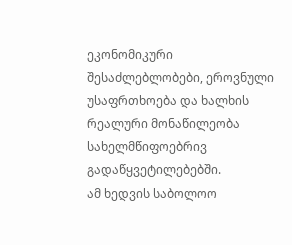ეკონომიკური შესაძლებლობები, ეროვნული უსაფრთხოება და ხალხის რეალური მონაწილეობა სახელმწიფოებრივ გადაწყვეტილებებში.
ამ ხედვის საბოლოო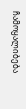ჩამოყალიბება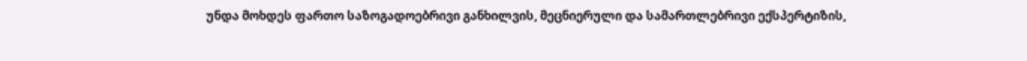უნდა მოხდეს ფართო საზოგადოებრივი განხილვის, მეცნიერული და სამართლებრივი ექსპერტიზის,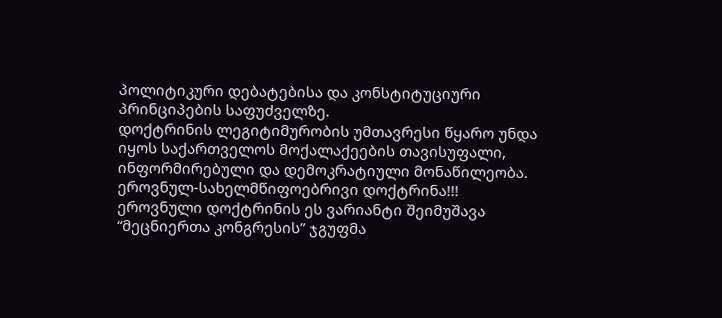პოლიტიკური დებატებისა და კონსტიტუციური პრინციპების საფუძველზე.
დოქტრინის ლეგიტიმურობის უმთავრესი წყარო უნდა იყოს საქართველოს მოქალაქეების თავისუფალი, ინფორმირებული და დემოკრატიული მონაწილეობა.
ეროვნულ-სახელმწიფოებრივი დოქტრინა!!!
ეროვნული დოქტრინის ეს ვარიანტი შეიმუშავა “მეცნიერთა კონგრესის” ჯგუფმა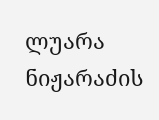ლუარა ნიჟარაძის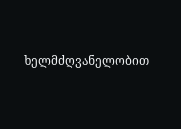ხელმძღვანელობით